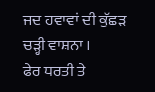ਜਦ ਹਵਾਵਾਂ ਦੀ ਕੁੱਛੜ ਚੜ੍ਹੀ ਵਾਸ਼ਨਾ ।
ਫੇਰ ਧਰਤੀ ਤੇ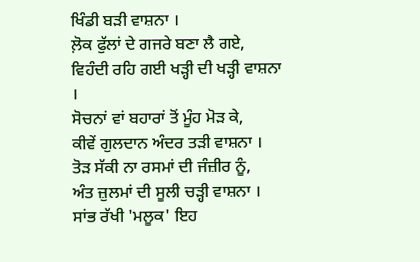ਖਿੰਡੀ ਬੜੀ ਵਾਸ਼ਨਾ ।
ਲ਼ੋਕ ਫੁੱਲਾਂ ਦੇ ਗਜਰੇ ਬਣਾ ਲੈ ਗਏ,
ਵਿਹੰਦੀ ਰਹਿ ਗਈ ਖੜ੍ਹੀ ਦੀ ਖੜ੍ਹੀ ਵਾਸ਼ਨਾ ।
ਸੋਚਨਾਂ ਵਾਂ ਬਹਾਰਾਂ ਤੋਂ ਮੂੰਹ ਮੋੜ ਕੇ,
ਕੀਵੇਂ ਗੁਲਦਾਨ ਅੰਦਰ ਤੜੀ ਵਾਸ਼ਨਾ ।
ਤੋੜ ਸੱਕੀ ਨਾ ਰਸਮਾਂ ਦੀ ਜੰਜ਼ੀਰ ਨੂੰ,
ਅੰਤ ਜ਼ੁਲਮਾਂ ਦੀ ਸੂਲੀ ਚੜ੍ਹੀ ਵਾਸ਼ਨਾ ।
ਸਾਂਭ ਰੱਖੀ 'ਮਲੂਕ' ਇਹ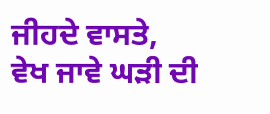ਜੀਹਦੇ ਵਾਸਤੇ,
ਵੇਖ ਜਾਵੇ ਘੜੀ ਦੀ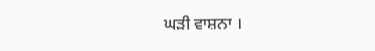ਘੜੀ ਵਾਸ਼ਨਾ ।